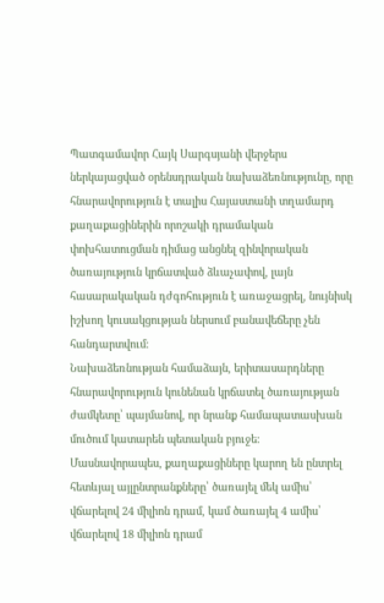Պատգամավոր Հայկ Սարգսյանի վերջերս ներկայացված օրենսդրական նախաձեռնությունը, որը հնարավորություն է տալիս Հայաստանի տղամարդ քաղաքացիներին որոշակի դրամական փոխհատուցման դիմաց անցնել զինվորական ծառայություն կրճատված ձևաչափով, լայն հասարակական դժգոհություն է առաջացրել, նույնիսկ իշխող կուսակցության ներսում բանավեճերը չեն հանդարտվում։
Նախաձեռնության համաձայն, երիտասարդները հնարավորություն կունենան կրճատել ծառայության ժամկետը՝ պայմանով, որ նրանք համապատասխան մուծում կատարեն պետական բյուջե։
Մասնավորապես, քաղաքացիները կարող են ընտրել հետևյալ այլընտրանքները՝ ծառայել մեկ ամիս՝ վճարելով 24 միլիոն դրամ, կամ ծառայել 4 ամիս՝ վճարելով 18 միլիոն դրամ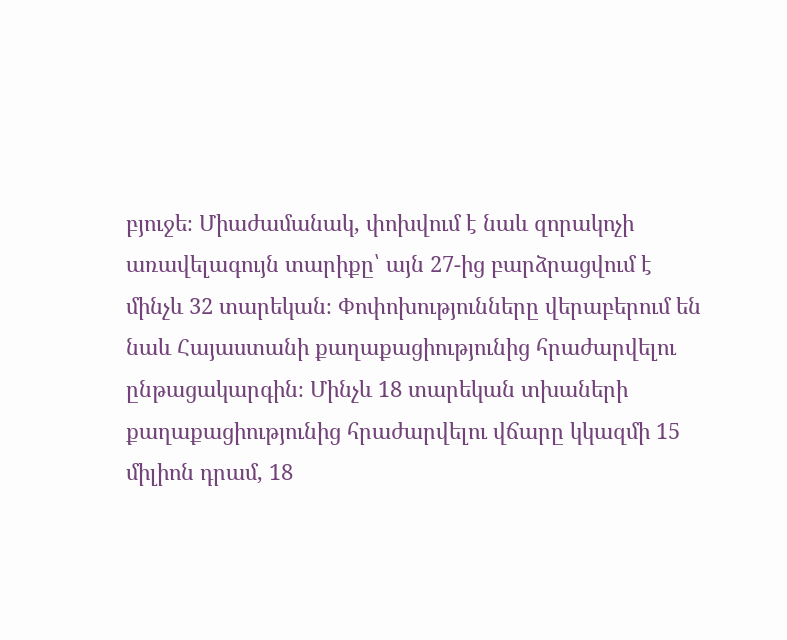բյուջե։ Միաժամանակ, փոխվում է նաև զորակոչի առավելագույն տարիքը՝ այն 27-ից բարձրացվում է մինչև 32 տարեկան։ Փոփոխությունները վերաբերում են նաև Հայաստանի քաղաքացիությունից հրաժարվելու ընթացակարգին։ Մինչև 18 տարեկան տխաների քաղաքացիությունից հրաժարվելու վճարը կկազմի 15 միլիոն դրամ, 18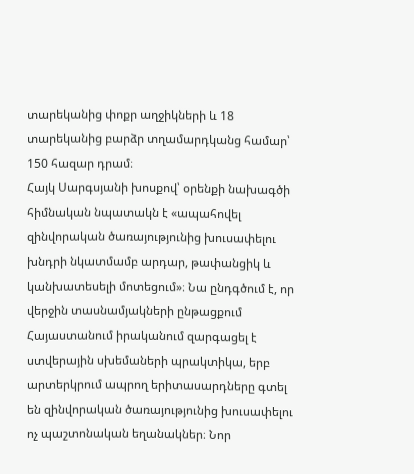տարեկանից փոքր աղջիկների և 18 տարեկանից բարձր տղամարդկանց համար՝ 150 հազար դրամ։
Հայկ Սարգսյանի խոսքով՝ օրենքի նախագծի հիմնական նպատակն է «ապահովել զինվորական ծառայությունից խուսափելու խնդրի նկատմամբ արդար, թափանցիկ և կանխատեսելի մոտեցում»։ Նա ընդգծում է, որ վերջին տասնամյակների ընթացքում Հայաստանում իրականում զարգացել է ստվերային սխեմաների պրակտիկա, երբ արտերկրում ապրող երիտասարդները գտել են զինվորական ծառայությունից խուսափելու ոչ պաշտոնական եղանակներ։ Նոր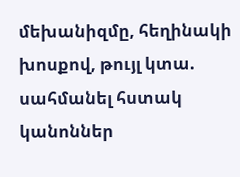մեխանիզմը, հեղինակի խոսքով, թույլ կտա. սահմանել հստակ կանոններ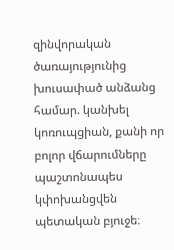զինվորական ծառայությունից խուսափած անձանց համար. կանխել կոռուպցիան, քանի որ բոլոր վճարումները պաշտոնապես կփոխանցվեն պետական բյուջե։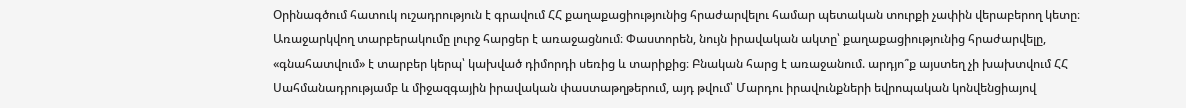Օրինագծում հատուկ ուշադրություն է գրավում ՀՀ քաղաքացիությունից հրաժարվելու համար պետական տուրքի չափին վերաբերող կետը։ Առաջարկվող տարբերակումը լուրջ հարցեր է առաջացնում։ Փաստորեն, նույն իրավական ակտը՝ քաղաքացիությունից հրաժարվելը, «գնահատվում» է տարբեր կերպ՝ կախված դիմորդի սեռից և տարիքից։ Բնական հարց է առաջանում. արդյո՞ք այստեղ չի խախտվում ՀՀ Սահմանադրությամբ և միջազգային իրավական փաստաթղթերում, այդ թվում՝ Մարդու իրավունքների եվրոպական կոնվենցիայով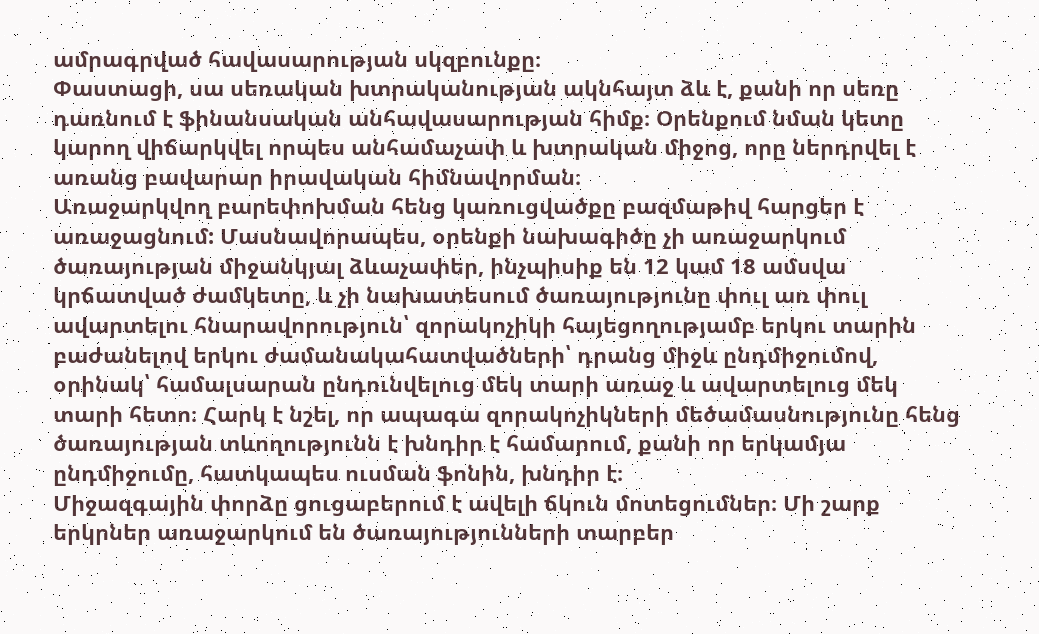ամրագրված հավասարության սկզբունքը։
Փաստացի, սա սեռական խտրականության ակնհայտ ձև է, քանի որ սեռը դառնում է ֆինանսական անհավասարության հիմք։ Օրենքում նման կետը կարող վիճարկվել որպես անհամաչափ և խտրական միջոց, որը ներդրվել է առանց բավարար իրավական հիմնավորման։
Առաջարկվող բարեփոխման հենց կառուցվածքը բազմաթիվ հարցեր է առաջացնում: Մասնավորապես, օրենքի նախագիծը չի առաջարկում ծառայության միջանկյալ ձևաչափեր, ինչպիսիք են 12 կամ 18 ամսվա կրճատված ժամկետը, և չի նախատեսում ծառայությունը փուլ առ փուլ ավարտելու հնարավորություն՝ զորակոչիկի հայեցողությամբ երկու տարին բաժանելով երկու ժամանակահատվածների՝ դրանց միջև ընդմիջումով, օրինակ՝ համալսարան ընդունվելուց մեկ տարի առաջ և ավարտելուց մեկ տարի հետո։ Հարկ է նշել, որ ապագա զորակոչիկների մեծամասնությունը հենց ծառայության տևողությունն է խնդիր է համարում, քանի որ երկամյա ընդմիջումը, հատկապես ուսման ֆոնին, խնդիր է։
Միջազգային փորձը ցուցաբերում է ավելի ճկուն մոտեցումներ։ Մի շարք երկրներ առաջարկում են ծառայությունների տարբեր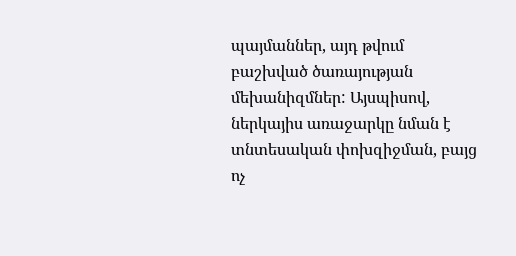պայմաններ, այդ թվում բաշխված ծառայության մեխանիզմներ: Այսպիսով, ներկայիս առաջարկը նման է տնտեսական փոխզիջման, բայց ոչ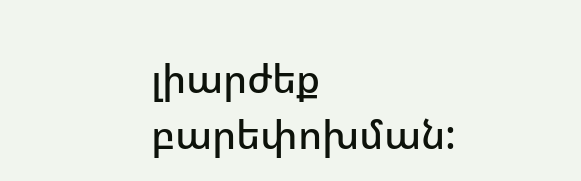լիարժեք բարեփոխման: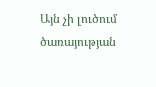Այն չի լուծում ծառայության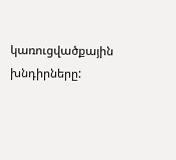կառուցվածքային խնդիրները: